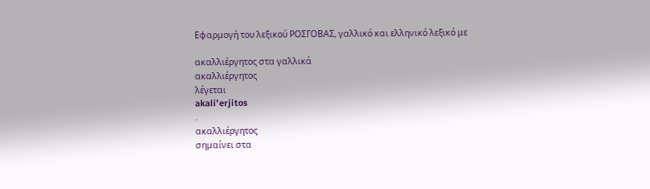Εφαρμογή του λεξικού ΡΟΣΓΟΒΑΣ, γαλλικό και ελληνικό λεξικό με

ακαλλιέργητος στα γαλλικά
ακαλλιέργητος
λέγεται
akali’erjitos
.
ακαλλιέργητος
σημαίνει στα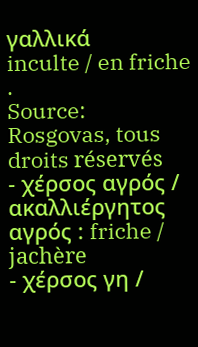γαλλικά
inculte / en friche
.
Source: Rosgovas, tous droits réservés
- χέρσος αγρός / ακαλλιέργητος αγρός : friche / jachère
- χέρσος γη /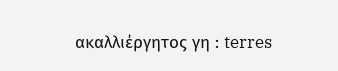ακαλλιέργητος γη : terres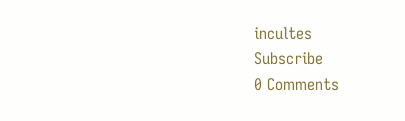incultes
Subscribe
0 Comments